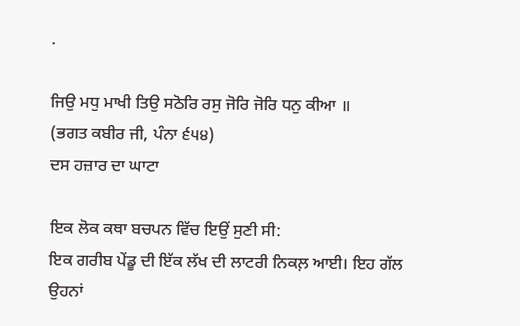.

ਜਿਉ ਮਧੁ ਮਾਖੀ ਤਿਉ ਸਠੋਰਿ ਰਸੁ ਜੋਰਿ ਜੋਰਿ ਧਨੁ ਕੀਆ ॥
(ਭਗਤ ਕਬੀਰ ਜੀ, ਪੰਨਾ ੬੫੪)
ਦਸ ਹਜ਼ਾਰ ਦਾ ਘਾਟਾ

ਇਕ ਲੋਕ ਕਥਾ ਬਚਪਨ ਵਿੱਚ ਇਉਂ ਸੁਣੀ ਸੀ:
ਇਕ ਗਰੀਬ ਪੇਂਡੂ ਦੀ ਇੱਕ ਲੱਖ ਦੀ ਲਾਟਰੀ ਨਿਕਲ਼ ਆਈ। ਇਹ ਗੱਲ ਉਹਨਾਂ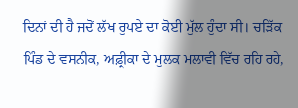ਦਿਨਾਂ ਦੀ ਹੈ ਜਦੋਂ ਲੱਖ ਰੁਪਏ ਦਾ ਕੋਈ ਮੁੱਲ ਹੁੰਦਾ ਸੀ। ਚੜਿੱਕ ਪਿੰਡ ਦੇ ਵਸਨੀਕ, ਅਫ਼੍ਰੀਕਾ ਦੇ ਮੁਲਕ ਮਲਾਵੀ ਵਿੱਚ ਰਹਿ ਰਹੇ,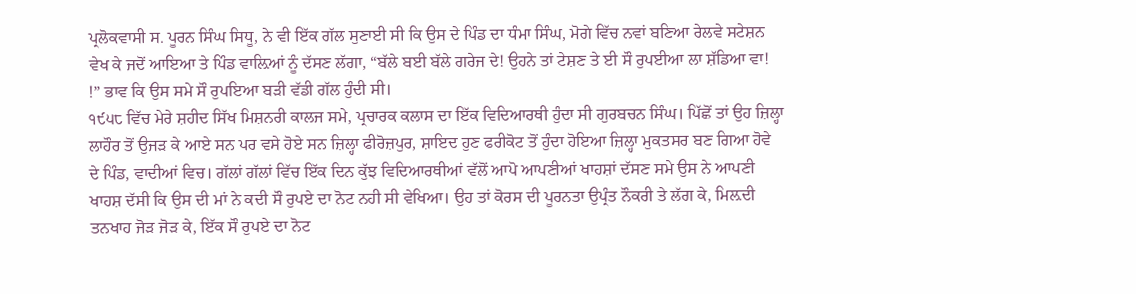ਪ੍ਰਲੋਕਵਾਸੀ ਸ. ਪੂਰਨ ਸਿੰਘ ਸਿਧੂ, ਨੇ ਵੀ ਇੱਕ ਗੱਲ ਸੁਣਾਈ ਸੀ ਕਿ ਉਸ ਦੇ ਪਿੰਡ ਦਾ ਧੰਮਾ ਸਿੰਘ, ਮੋਗੇ ਵਿੱਚ ਨਵਾਂ ਬਣਿਆ ਰੇਲਵੇ ਸਟੇਸ਼ਨ ਵੇਖ ਕੇ ਜਦੋਂ ਆਇਆ ਤੇ ਪਿੰਡ ਵਾਲ਼ਿਆਂ ਨੂੰ ਦੱਸਣ ਲੱਗਾ, “ਬੱਲੇ ਬਈ ਬੱਲੇ ਗਰੇਜ ਦੇ! ਉਹਨੇ ਤਾਂ ਟੇਸ਼ਣ ਤੇ ਈ ਸੌ ਰੁਪਈਆ ਲਾ ਸ਼ੱਡਿਆ ਵਾ! !” ਭਾਵ ਕਿ ਉਸ ਸਮੇ ਸੌ ਰੁਪਇਆ ਬੜੀ ਵੱਡੀ ਗੱਲ ਹੁੰਦੀ ਸੀ।
੧੯੫੮ ਵਿੱਚ ਮੇਰੇ ਸ਼ਹੀਦ ਸਿੱਖ ਮਿਸ਼ਨਰੀ ਕਾਲਜ ਸਮੇ, ਪ੍ਰਚਾਰਕ ਕਲਾਸ ਦਾ ਇੱਕ ਵਿਦਿਆਰਥੀ ਹੁੰਦਾ ਸੀ ਗੁਰਬਚਨ ਸਿੰਘ। ਪਿੱਛੋਂ ਤਾਂ ਉਹ ਜ਼ਿਲ੍ਹਾ ਲਾਹੌਰ ਤੋਂ ਉਜੜ ਕੇ ਆਏ ਸਨ ਪਰ ਵਸੇ ਹੋਏ ਸਨ ਜ਼ਿਲ੍ਹਾ ਫੀਰੋਜ਼ਪੁਰ, ਸ਼ਾਇਦ ਹੁਣ ਫਰੀਕੋਟ ਤੋਂ ਹੁੰਦਾ ਹੋਇਆ ਜ਼ਿਲ੍ਹਾ ਮੁਕਤਸਰ ਬਣ ਗਿਆ ਹੋਵੇ ਦੇ ਪਿੰਡ, ਵਾਦੀਆਂ ਵਿਚ। ਗੱਲਾਂ ਗੱਲਾਂ ਵਿੱਚ ਇੱਕ ਦਿਨ ਕੁੱਝ ਵਿਦਿਆਰਥੀਆਂ ਵੱਲੋਂ ਆਪੋ ਆਪਣੀਆਂ ਖਾਹਸ਼ਾਂ ਦੱਸਣ ਸਮੇ ਉਸ ਨੇ ਆਪਣੀ ਖਾਹਸ਼ ਦੱਸੀ ਕਿ ਉਸ ਦੀ ਮਾਂ ਨੇ ਕਦੀ ਸੌ ਰੁਪਏ ਦਾ ਨੋਟ ਨਹੀ ਸੀ ਵੇਖਿਆ। ਉਹ ਤਾਂ ਕੋਰਸ ਦੀ ਪੂਰਨਤਾ ਉਪ੍ਰੰਤ ਨੌਕਰੀ ਤੇ ਲੱਗ ਕੇ, ਮਿਲ਼ਦੀ ਤਨਖਾਹ ਜੋੜ ਜੋੜ ਕੇ, ਇੱਕ ਸੌ ਰੁਪਏ ਦਾ ਨੋਟ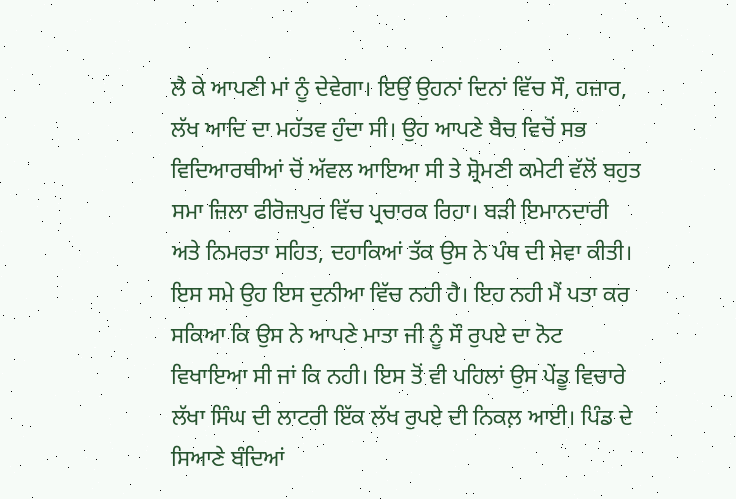ਲੈ ਕੇ ਆਪਣੀ ਮਾਂ ਨੂੰ ਦੇਵੇਗਾ। ਇਉਂ ਉਹਨਾਂ ਦਿਨਾਂ ਵਿੱਚ ਸੌ, ਹਜ਼ਾਰ, ਲੱਖ ਆਦਿ ਦਾ ਮਹੱਤਵ ਹੁੰਦਾ ਸੀ। ਉਹ ਆਪਣੇ ਬੈਚ ਵਿਚੋਂ ਸਭ ਵਿਦਿਆਰਥੀਆਂ ਚੋਂ ਅੱਵਲ ਆਇਆ ਸੀ ਤੇ ਸ਼੍ਰੋਮਣੀ ਕਮੇਟੀ ਵੱਲੋਂ ਬਹੁਤ ਸਮਾ ਜ਼ਿਲਾ ਫੀਰੋਜ਼ਪੁਰ ਵਿੱਚ ਪ੍ਰਚਾਰਕ ਰਿਹਾ। ਬੜੀ ਇਮਾਨਦਾਰੀ ਅਤੇ ਨਿਮਰਤਾ ਸਹਿਤ, ਦਹਾਕਿਆਂ ਤੱਕ ਉਸ ਨੇ ਪੰਥ ਦੀ ਸੇਵਾ ਕੀਤੀ। ਇਸ ਸਮੇ ਉਹ ਇਸ ਦੁਨੀਆ ਵਿੱਚ ਨਹੀ ਹੈ। ਇਹ ਨਹੀ ਮੈਂ ਪਤਾ ਕਰ ਸਕਿਆ ਕਿ ਉਸ ਨੇ ਆਪਣੇ ਮਾਤਾ ਜੀ ਨੂੰ ਸੌ ਰੁਪਏ ਦਾ ਨੋਟ ਵਿਖਾਇਆ ਸੀ ਜਾਂ ਕਿ ਨਹੀ। ਇਸ ਤੋਂ ਵੀ ਪਹਿਲਾਂ ਉਸ ਪੇਂਡੂ ਵਿਚਾਰੇ ਲੱਖਾ ਸਿੰਘ ਦੀ ਲਾਟਰੀ ਇੱਕ ਲੱਖ ਰੁਪਏ ਦੀ ਨਿਕਲ਼ ਆਈ। ਪਿੰਡ ਦੇ ਸਿਆਣੇ ਬੰਦਿਆਂ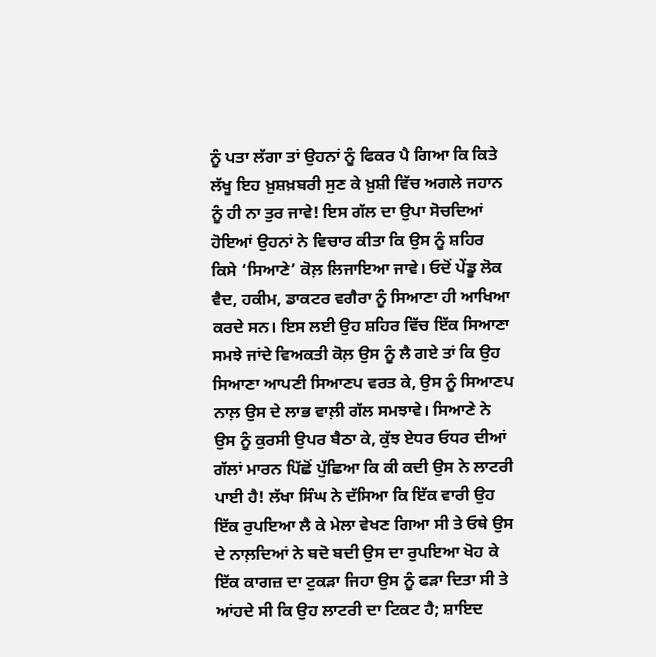ਨੂੰ ਪਤਾ ਲੱਗਾ ਤਾਂ ਉਹਨਾਂ ਨੂੰ ਫਿਕਰ ਪੈ ਗਿਆ ਕਿ ਕਿਤੇ ਲੱਖੂ ਇਹ ਖ਼ੁਸ਼ਖ਼ਬਰੀ ਸੁਣ ਕੇ ਖ਼ੁਸ਼ੀ ਵਿੱਚ ਅਗਲੇ ਜਹਾਨ ਨੂੰ ਹੀ ਨਾ ਤੁਰ ਜਾਵੇ! ਇਸ ਗੱਲ ਦਾ ਉਪਾ ਸੋਚਦਿਆਂ ਹੋਇਆਂ ਉਹਨਾਂ ਨੇ ਵਿਚਾਰ ਕੀਤਾ ਕਿ ਉਸ ਨੂੰ ਸ਼ਹਿਰ ਕਿਸੇ ‘ਸਿਆਣੇ’ ਕੋਲ਼ ਲਿਜਾਇਆ ਜਾਵੇ। ਓਦੋਂ ਪੇਂਡੂ ਲੋਕ ਵੈਦ, ਹਕੀਮ, ਡਾਕਟਰ ਵਗੈਰਾ ਨੂੰ ਸਿਆਣਾ ਹੀ ਆਖਿਆ ਕਰਦੇ ਸਨ। ਇਸ ਲਈ ਉਹ ਸ਼ਹਿਰ ਵਿੱਚ ਇੱਕ ਸਿਆਣਾ ਸਮਝੇ ਜਾਂਦੇ ਵਿਅਕਤੀ ਕੋਲ਼ ਉਸ ਨੂੰ ਲੈ ਗਏ ਤਾਂ ਕਿ ਉਹ ਸਿਆਣਾ ਆਪਣੀ ਸਿਆਣਪ ਵਰਤ ਕੇ, ਉਸ ਨੂੰ ਸਿਆਣਪ ਨਾਲ਼ ਉਸ ਦੇ ਲਾਭ ਵਾਲ਼ੀ ਗੱਲ ਸਮਝਾਵੇ। ਸਿਆਣੇ ਨੇ ਉਸ ਨੂੰ ਕੁਰਸੀ ਉਪਰ ਬੈਠਾ ਕੇ, ਕੁੱਝ ਏਧਰ ਓਧਰ ਦੀਆਂ ਗੱਲਾਂ ਮਾਰਨ ਪਿੱਛੋਂ ਪੁੱਛਿਆ ਕਿ ਕੀ ਕਦੀ ਉਸ ਨੇ ਲਾਟਰੀ ਪਾਈ ਹੈ! ਲੱਖਾ ਸਿੰਘ ਨੇ ਦੱਸਿਆ ਕਿ ਇੱਕ ਵਾਰੀ ਉਹ ਇੱਕ ਰੁਪਇਆ ਲੈ ਕੇ ਮੇਲਾ ਵੇਖਣ ਗਿਆ ਸੀ ਤੇ ਓਥੇ ਉਸ ਦੇ ਨਾਲ਼ਦਿਆਂ ਨੇ ਬਦੋ ਬਦੀ ਉਸ ਦਾ ਰੁਪਇਆ ਖੋਹ ਕੇ ਇੱਕ ਕਾਗਜ਼ ਦਾ ਟੁਕੜਾ ਜਿਹਾ ਉਸ ਨੂੰ ਫੜਾ ਦਿਤਾ ਸੀ ਤੇ ਆਂਹਦੇ ਸੀ ਕਿ ਉਹ ਲਾਟਰੀ ਦਾ ਟਿਕਟ ਹੈ; ਸ਼ਾਇਦ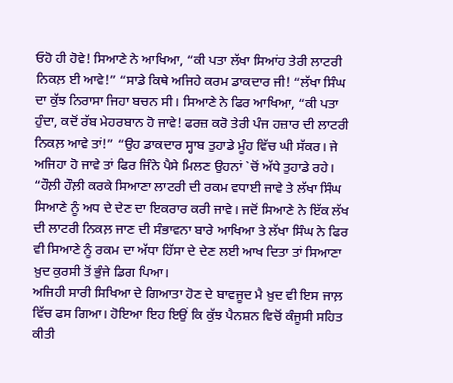ਓਹੋ ਹੀ ਹੋਵੇ! ਸਿਆਣੇ ਨੇ ਆਖਿਆ, “ਕੀ ਪਤਾ ਲੱਖਾ ਸਿਆਂਹ ਤੇਰੀ ਲਾਟਰੀ ਨਿਕਲ਼ ਈ ਆਵੇ!” “ਸਾਡੇ ਕਿਥੇ ਅਜਿਹੇ ਕਰਮ ਡਾਕਦਾਰ ਜੀ! “ਲੱਖਾ ਸਿੰਘ ਦਾ ਕੁੱਝ ਨਿਰਾਸਾ ਜਿਹਾ ਬਚਨ ਸੀ। ਸਿਆਣੇ ਨੇ ਫਿਰ ਆਖਿਆ, “ਕੀ ਪਤਾ ਹੁੰਦਾ, ਕਦੋਂ ਰੱਬ ਮੇਹਰਬਾਨ ਹੋ ਜਾਵੇ! ਫਰਜ਼ ਕਰੋ ਤੇਰੀ ਪੰਜ ਹਜ਼ਾਰ ਦੀ ਲਾਟਰੀ ਨਿਕਲ਼ ਆਵੇ ਤਾਂ!” “ਉਹ ਡਾਕਦਾਰ ਸ੍ਹਾਬ ਤੁਹਾਡੇ ਮੂੰਹ ਵਿੱਚ ਘੀ ਸੱਕਰ। ਜੇ ਅਜਿਹਾ ਹੋ ਜਾਵੇ ਤਾਂ ਫਿਰ ਜਿੰਨੇ ਪੈਸੇ ਮਿਲਣ ਉਹਨਾਂ `ਚੋਂ ਅੱਧੇ ਤੁਹਾਡੇ ਰਹੇ। “ਹੌਲ਼ੀ ਹੌਲ਼ੀ ਕਰਕੇ ਸਿਆਣਾ ਲਾਟਰੀ ਦੀ ਰਕਮ ਵਧਾਈ ਜਾਵੇ ਤੇ ਲੱਖਾ ਸਿੰਘ ਸਿਆਣੇ ਨੂੰ ਅਧ ਦੇ ਦੇਣ ਦਾ ਇਕਰਾਰ ਕਰੀ ਜਾਵੇ। ਜਦੋਂ ਸਿਆਣੇ ਨੇ ਇੱਕ ਲੱਖ ਦੀ ਲਾਟਰੀ ਨਿਕਲ਼ ਜਾਣ ਦੀ ਸੰਭਾਵਨਾ ਬਾਰੇ ਆਖਿਆ ਤੇ ਲੱਖਾ ਸਿੰਘ ਨੇ ਫਿਰ ਵੀ ਸਿਆਣੇ ਨੂੰ ਰਕਮ ਦਾ ਅੱਧਾ ਹਿੱਸਾ ਦੇ ਦੇਣ ਲਈ ਆਖ ਦਿਤਾ ਤਾਂ ਸਿਆਣਾ ਖ਼ੁਦ ਕੁਰਸੀ ਤੋਂ ਭੁੰਜੇ ਡਿਗ ਪਿਆ।
ਅਜਿਹੀ ਸਾਰੀ ਸਿਖਿਆ ਦੇ ਗਿਆਤਾ ਹੋਣ ਦੇ ਬਾਵਜੂਦ ਮੈ ਖ਼ੁਦ ਵੀ ਇਸ ਜਾਲ਼ ਵਿੱਚ ਫਸ ਗਿਆ। ਹੋਇਆ ਇਹ ਇਉਂ ਕਿ ਕੁੱਝ ਪੈਨਸ਼ਨ ਵਿਚੋਂ ਕੰਜੂਸੀ ਸਹਿਤ ਕੀਤੀ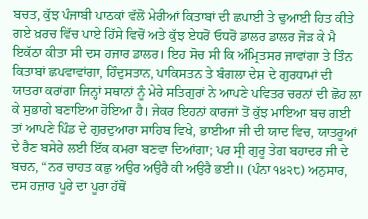ਬਚਤ, ਕੁੱਝ ਪੰਜਾਬੀ ਪਾਠਕਾਂ ਵੱਲੋਂ ਮੇਰੀਆਂ ਕਿਤਾਬਾਂ ਦੀ ਛਪਾਈ ਤੇ ਢੁਆਈ ਹਿਤ ਕੀਤੇ ਗਏ ਖ਼ਰਚ ਵਿੱਚ ਪਾਏ ਹਿੱਸੇ ਵਿਚੋਂ ਅਤੇ ਕੁੱਝ ਏਧਰੋਂ ਓਧਰੋਂ ਡਾਲਰ ਡਾਲਰ ਜੋੜ ਕੇ ਮੈ ਇਕੱਠਾ ਕੀਤਾ ਸੀ ਦਸ ਹਜਾਰ ਡਾਲਰ। ਇਹ ਸੋਚ ਸੀ ਕਿ ਅੰਮ੍ਰਿਤਸਰ ਜਾਵਾਂਗਾ ਤੇ ਤਿੰਨ ਕਿਤਾਬਾਂ ਛਪਵਾਵਾਂਗਾ, ਹਿੰਦੁਸਤਾਨ, ਪਾਕਿਸਤਨ ਤੇ ਬੰਗਲਾ ਦੇਸ਼ ਦੇ ਗੁਰਧਾਮਾਂ ਦੀ ਯਾਤਰਾ ਕਰਾਂਗਾ ਜਿਨ੍ਹਾਂ ਸਥਾਨਾਂ ਨੂੰ ਮੇਰੇ ਸਤਿਗੁਰਾਂ ਨੇ ਆਪਣੇ ਪਵਿਤਰ ਚਰਨਾਂ ਦੀ ਛੋਹ ਲਾ ਕੇ ਸੁਭਾਗੇ ਬਣਾਇਆ ਹੋਇਆ ਹੈ। ਜੇਕਰ ਇਹਨਾਂ ਕਾਰਜਾਂ ਤੋਂ ਕੁੱਝ ਮਾਇਆ ਬਚ ਗਈ ਤਾਂ ਆਪਣੇ ਪਿੰਡ ਦੇ ਗੁਰਦੁਆਰਾ ਸਾਹਿਬ ਵਿਖੇ, ਭਾਈਆ ਜੀ ਦੀ ਯਾਦ ਵਿਚ, ਯਾਤਰੂਆਂ ਦੇ ਰੈਣ ਬਸੇਰੇ ਲਈ ਇੱਕ ਕਮਰਾ ਬਣਵਾ ਦਿਆਂਗਾ; ਪਰ ਸ੍ਰੀ ਗੁਰੂ ਤੇਗ ਬਹਾਦਰ ਜੀ ਦੇ ਬਚਨ, “ਨਰ ਚਾਹਤ ਕਛੁ ਅਉਰ ਅਉਰੈ ਕੀ ਅਉਰੈ ਭਈ॥ (ਪੰਨਾ ੧੪੨੮) ਅਨੁਸਾਰ, ਦਸ ਹਜ਼ਾਰ ਪੂਰੇ ਦਾ ਪੂਰਾ ਹੱਥੋਂ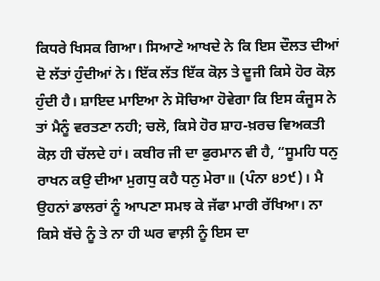ਕਿਧਰੇ ਖਿਸਕ ਗਿਆ। ਸਿਆਣੇ ਆਖਦੇ ਨੇ ਕਿ ਇਸ ਦੌਲਤ ਦੀਆਂ ਦੋ ਲੱਤਾਂ ਹੁੰਦੀਆਂ ਨੇ। ਇੱਕ ਲੱਤ ਇੱਕ ਕੋਲ਼ ਤੇ ਦੂਜੀ ਕਿਸੇ ਹੋਰ ਕੋਲ਼ ਹੁੰਦੀ ਹੈ। ਸ਼ਾਇਦ ਮਾਇਆ ਨੇ ਸੋਚਿਆ ਹੋਵੇਗਾ ਕਿ ਇਸ ਕੰਜੂਸ ਨੇ ਤਾਂ ਮੈਨੂੰ ਵਰਤਣਾ ਨਹੀ; ਚਲੋ, ਕਿਸੇ ਹੋਰ ਸ਼ਾਹ-ਖ਼ਰਚ ਵਿਅਕਤੀ ਕੋਲ਼ ਹੀ ਚੱਲਦੇ ਹਾਂ। ਕਬੀਰ ਜੀ ਦਾ ਫੁਰਮਾਨ ਵੀ ਹੈ, “ਸੂਮਹਿ ਧਨੁ ਰਾਖਨ ਕਉ ਦੀਆ ਮੁਗਧੁ ਕਹੈ ਧਨੁ ਮੇਰਾ॥ (ਪੰਨਾ ੪੭੯)। ਮੈ ਉਹਨਾਂ ਡਾਲਰਾਂ ਨੂੰ ਆਪਣਾ ਸਮਝ ਕੇ ਜੱਫਾ ਮਾਰੀ ਰੱਖਿਆ। ਨਾ ਕਿਸੇ ਬੱਚੇ ਨੂੰ ਤੇ ਨਾ ਹੀ ਘਰ ਵਾਲ਼ੀ ਨੂੰ ਇਸ ਦਾ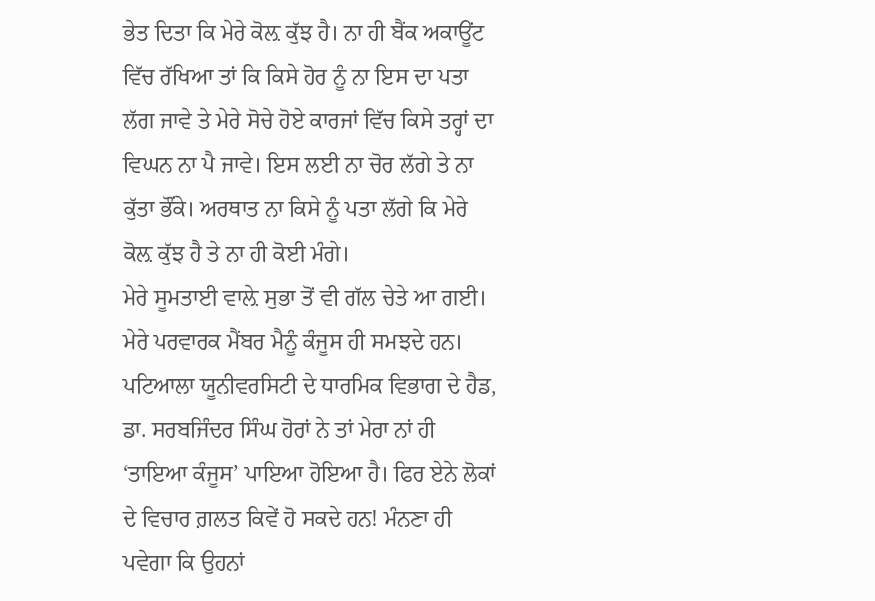ਭੇਤ ਦਿਤਾ ਕਿ ਮੇਰੇ ਕੋਲ਼ ਕੁੱਝ ਹੈ। ਨਾ ਹੀ ਬੈਂਕ ਅਕਾਊਂਟ ਵਿੱਚ ਰੱਖਿਆ ਤਾਂ ਕਿ ਕਿਸੇ ਹੋਰ ਨੂੰ ਨਾ ਇਸ ਦਾ ਪਤਾ ਲੱਗ ਜਾਵੇ ਤੇ ਮੇਰੇ ਸੋਚੇ ਹੋਏ ਕਾਰਜਾਂ ਵਿੱਚ ਕਿਸੇ ਤਰ੍ਹਾਂ ਦਾ ਵਿਘਨ ਨਾ ਪੈ ਜਾਵੇ। ਇਸ ਲਈ ਨਾ ਚੋਰ ਲੱਗੇ ਤੇ ਨਾ ਕੁੱਤਾ ਭੌਂਕੇ। ਅਰਥਾਤ ਨਾ ਕਿਸੇ ਨੂੰ ਪਤਾ ਲੱਗੇ ਕਿ ਮੇਰੇ ਕੋਲ਼ ਕੁੱਝ ਹੈ ਤੇ ਨਾ ਹੀ ਕੋਈ ਮੰਗੇ।
ਮੇਰੇ ਸੂਮਤਾਈ ਵਾਲ਼ੇ ਸੁਭਾ ਤੋਂ ਵੀ ਗੱਲ ਚੇਤੇ ਆ ਗਈ। ਮੇਰੇ ਪਰਵਾਰਕ ਮੈਂਬਰ ਮੈਨੂੰ ਕੰਜੂਸ ਹੀ ਸਮਝਦੇ ਹਨ। ਪਟਿਆਲਾ ਯੂਨੀਵਰਸਿਟੀ ਦੇ ਧਾਰਮਿਕ ਵਿਭਾਗ ਦੇ ਹੈਡ, ਡਾ. ਸਰਬਜਿੰਦਰ ਸਿੰਘ ਹੋਰਾਂ ਨੇ ਤਾਂ ਮੇਰਾ ਨਾਂ ਹੀ ‘ਤਾਇਆ ਕੰਜੂਸ’ ਪਾਇਆ ਹੋਇਆ ਹੈ। ਫਿਰ ਏਨੇ ਲੋਕਾਂ ਦੇ ਵਿਚਾਰ ਗ਼ਲਤ ਕਿਵੇਂ ਹੋ ਸਕਦੇ ਹਨ! ਮੰਨਣਾ ਹੀ ਪਵੇਗਾ ਕਿ ਉਹਨਾਂ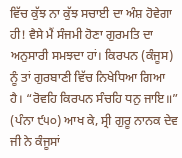ਵਿੱਚ ਕੁੱਝ ਨਾ ਕੁੱਝ ਸਚਾਈ ਦਾ ਅੰਸ਼ ਹੋਵੇਗਾ ਹੀ! ਵੈਸੇ ਮੈਂ ਸੰਜਮੀ ਹੋਣਾ ਗੁਰਮਤਿ ਦਾ ਅਨੁਸਾਰੀ ਸਮਝਦਾ ਹਾਂ। ਕਿਰਪਨ (ਕੰਜੂਸ) ਨੂੰ ਤਾਂ ਗੁਰਬਾਣੀ ਵਿੱਚ ਨਿਖੇਧਿਆ ਗਿਆ ਹੈ। “ਰੋਵਹਿ ਕਿਰਪਨ ਸੰਚਹਿ ਧਨੁ ਜਾਇ॥” (ਪੰਨਾ ੯੫੦) ਆਖ ਕੇ, ਸ੍ਰੀ ਗੁਰੂ ਨਾਨਕ ਦੇਵ ਜੀ ਨੇ ਕੰਜੂਸਾਂ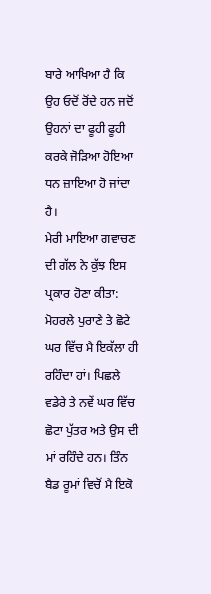ਬਾਰੇ ਆਖਿਆ ਹੈ ਕਿ ਉਹ ਓਦੋਂ ਰੋਂਦੇ ਹਨ ਜਦੋਂ ਉਹਨਾਂ ਦਾ ਫੂਹੀ ਫੂਹੀ ਕਰਕੇ ਜੋੜਿਆ ਹੋਇਆ ਧਨ ਜ਼ਾਇਆ ਹੋ ਜਾਂਦਾ ਹੈ।
ਮੇਰੀ ਮਾਇਆ ਗਵਾਚਣ ਦੀ ਗੱਲ ਨੇ ਕੁੱਝ ਇਸ ਪ੍ਰਕਾਰ ਹੋਣਾ ਕੀਤਾ:
ਮੋਹਰਲੇ ਪੁਰਾਣੇ ਤੇ ਛੋਟੇ ਘਰ ਵਿੱਚ ਮੈ ਇਕੱਲਾ ਹੀ ਰਹਿੰਦਾ ਹਾਂ। ਪਿਛਲੇ ਵਡੇਰੇ ਤੇ ਨਵੇਂ ਘਰ ਵਿੱਚ ਛੋਟਾ ਪੁੱਤਰ ਅਤੇ ਉਸ ਦੀ ਮਾਂ ਰਹਿੰਦੇ ਹਨ। ਤਿੰਨ ਬੈਡ ਰੂਮਾਂ ਵਿਚੋਂ ਮੈ ਇਕੋ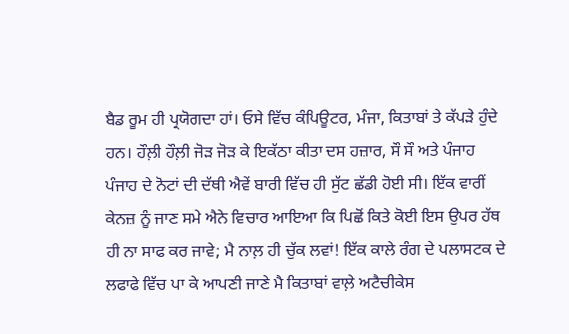ਬੈਡ ਰੂਮ ਹੀ ਪ੍ਰਯੋਗਦਾ ਹਾਂ। ਓਸੇ ਵਿੱਚ ਕੰਪਿਊਟਰ, ਮੰਜਾ, ਕਿਤਾਬਾਂ ਤੇ ਕੱਪੜੇ ਹੁੰਦੇ ਹਨ। ਹੌਲ਼ੀ ਹੌਲ਼ੀ ਜੋੜ ਜੋੜ ਕੇ ਇਕੱਠਾ ਕੀਤਾ ਦਸ ਹਜ਼ਾਰ, ਸੌ ਸੌ ਅਤੇ ਪੰਜਾਹ ਪੰਜਾਹ ਦੇ ਨੋਟਾਂ ਦੀ ਦੱਥੀ ਐਵੇਂ ਬਾਰੀ ਵਿੱਚ ਹੀ ਸੁੱਟ ਛੱਡੀ ਹੋਈ ਸੀ। ਇੱਕ ਵਾਰੀਂ ਕੇਨਜ਼ ਨੂੰ ਜਾਣ ਸਮੇ ਐਨੇ ਵਿਚਾਰ ਆਇਆ ਕਿ ਪਿਛੋਂ ਕਿਤੇ ਕੋਈ ਇਸ ਉਪਰ ਹੱਥ ਹੀ ਨਾ ਸਾਫ ਕਰ ਜਾਵੇ; ਮੈ ਨਾਲ਼ ਹੀ ਚੁੱਕ ਲਵਾਂ! ਇੱਕ ਕਾਲੇ ਰੰਗ ਦੇ ਪਲਾਸਟਕ ਦੇ ਲਫਾਫੇ ਵਿੱਚ ਪਾ ਕੇ ਆਪਣੀ ਜਾਣੇ ਮੈ ਕਿਤਾਬਾਂ ਵਾਲ਼ੇ ਅਟੈਚੀਕੇਸ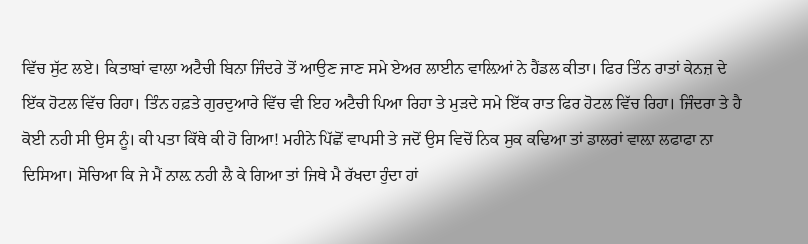ਵਿੱਚ ਸੁੱਟ ਲਏ। ਕਿਤਾਬਾਂ ਵਾਲਾ ਅਟੈਚੀ ਬਿਨਾ ਜਿੰਦਰੇ ਤੋਂ ਆਉਣ ਜਾਣ ਸਮੇ ਏਅਰ ਲਾਈਨ ਵਾਲ਼ਿਆਂ ਨੇ ਹੈਂਡਲ ਕੀਤਾ। ਫਿਰ ਤਿੰਨ ਰਾਤਾਂ ਕੇਨਜ਼ ਦੇ ਇੱਕ ਹੋਟਲ ਵਿੱਚ ਰਿਹਾ। ਤਿੰਨ ਹਫ਼ਤੇ ਗੁਰਦੁਆਰੇ ਵਿੱਚ ਵੀ ਇਹ ਅਟੈਚੀ ਪਿਆ ਰਿਹਾ ਤੇ ਮੁੜਦੇ ਸਮੇ ਇੱਕ ਰਾਤ ਫਿਰ ਹੋਟਲ ਵਿੱਚ ਰਿਹਾ। ਜਿੰਦਰਾ ਤੇ ਹੈ ਕੋਈ ਨਹੀ ਸੀ ਉਸ ਨੂੰ। ਕੀ ਪਤਾ ਕਿੱਥੇ ਕੀ ਹੋ ਗਿਆ! ਮਹੀਨੇ ਪਿੱਛੋਂ ਵਾਪਸੀ ਤੇ ਜਦੋਂ ਉਸ ਵਿਚੋਂ ਨਿਕ ਸੁਕ ਕਢਿਆ ਤਾਂ ਡਾਲਰਾਂ ਵਾਲ਼ਾ ਲਫਾਫਾ ਨਾ ਦਿਸਿਆ। ਸੋਚਿਆ ਕਿ ਜੇ ਮੈਂ ਨਾਲ਼ ਨਹੀ ਲੈ ਕੇ ਗਿਆ ਤਾਂ ਜਿਥੇ ਮੈ ਰੱਖਦਾ ਹੁੰਦਾ ਹਾਂ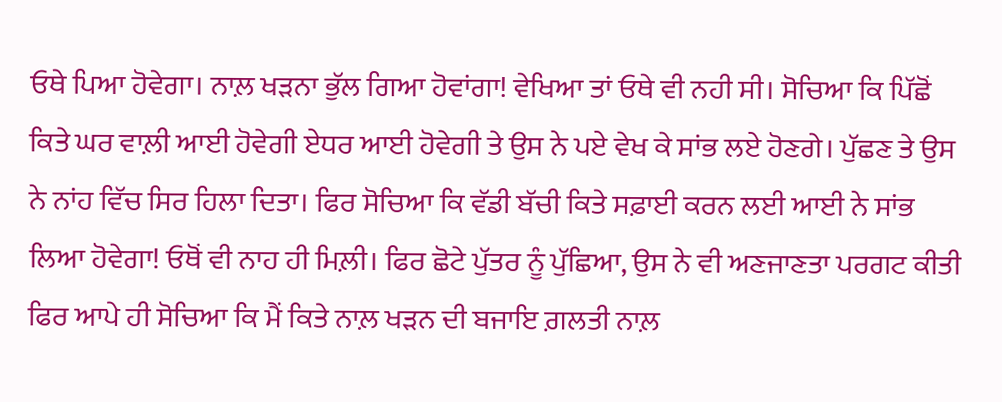ਓਥੇ ਪਿਆ ਹੋਵੇਗਾ। ਨਾਲ਼ ਖੜਨਾ ਭੁੱਲ ਗਿਆ ਹੋਵਾਂਗਾ! ਵੇਖਿਆ ਤਾਂ ਓਥੇ ਵੀ ਨਹੀ ਸੀ। ਸੋਚਿਆ ਕਿ ਪਿੱਛੋਂ ਕਿਤੇ ਘਰ ਵਾਲ਼ੀ ਆਈ ਹੋਵੇਗੀ ਏਧਰ ਆਈ ਹੋਵੇਗੀ ਤੇ ਉਸ ਨੇ ਪਏ ਵੇਖ ਕੇ ਸਾਂਭ ਲਏ ਹੋਣਗੇ। ਪੁੱਛਣ ਤੇ ਉਸ ਨੇ ਨਾਂਹ ਵਿੱਚ ਸਿਰ ਹਿਲਾ ਦਿਤਾ। ਫਿਰ ਸੋਚਿਆ ਕਿ ਵੱਡੀ ਬੱਚੀ ਕਿਤੇ ਸਫ਼ਾਈ ਕਰਨ ਲਈ ਆਈ ਨੇ ਸਾਂਭ ਲਿਆ ਹੋਵੇਗਾ! ਓਥੋਂ ਵੀ ਨਾਹ ਹੀ ਮਿਲ਼ੀ। ਫਿਰ ਛੋਟੇ ਪੁੱਤਰ ਨੂੰ ਪੁੱਛਿਆ, ਉਸ ਨੇ ਵੀ ਅਣਜਾਣਤਾ ਪਰਗਟ ਕੀਤੀ
ਫਿਰ ਆਪੇ ਹੀ ਸੋਚਿਆ ਕਿ ਮੈਂ ਕਿਤੇ ਨਾਲ਼ ਖੜਨ ਦੀ ਬਜਾਇ ਗ਼ਲਤੀ ਨਾਲ਼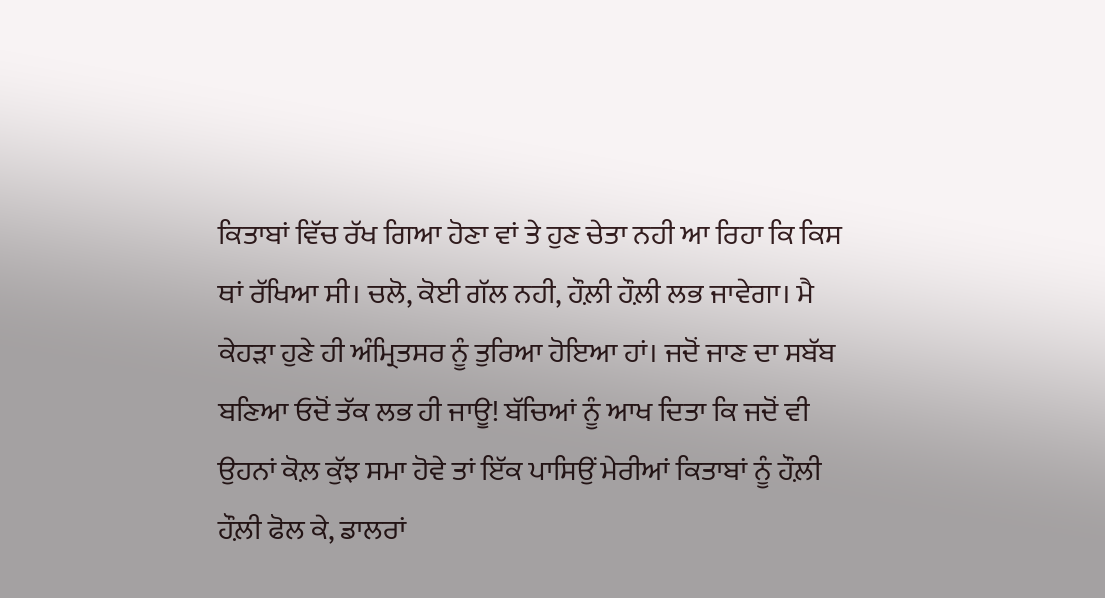ਕਿਤਾਬਾਂ ਵਿੱਚ ਰੱਖ ਗਿਆ ਹੋਣਾ ਵਾਂ ਤੇ ਹੁਣ ਚੇਤਾ ਨਹੀ ਆ ਰਿਹਾ ਕਿ ਕਿਸ ਥਾਂ ਰੱਖਿਆ ਸੀ। ਚਲੋ, ਕੋਈ ਗੱਲ ਨਹੀ, ਹੌਲ਼ੀ ਹੌਲ਼ੀ ਲਭ ਜਾਵੇਗਾ। ਮੈ ਕੇਹੜਾ ਹੁਣੇ ਹੀ ਅੰਮ੍ਰਿਤਸਰ ਨੂੰ ਤੁਰਿਆ ਹੋਇਆ ਹਾਂ। ਜਦੋਂ ਜਾਣ ਦਾ ਸਬੱਬ ਬਣਿਆ ਓਦੋਂ ਤੱਕ ਲਭ ਹੀ ਜਾਊ! ਬੱਚਿਆਂ ਨੂੰ ਆਖ ਦਿਤਾ ਕਿ ਜਦੋਂ ਵੀ ਉਹਨਾਂ ਕੋਲ਼ ਕੁੱਝ ਸਮਾ ਹੋਵੇ ਤਾਂ ਇੱਕ ਪਾਸਿਉਂ ਮੇਰੀਆਂ ਕਿਤਾਬਾਂ ਨੂੰ ਹੌਲ਼ੀ ਹੌਲ਼ੀ ਫੋਲ ਕੇ, ਡਾਲਰਾਂ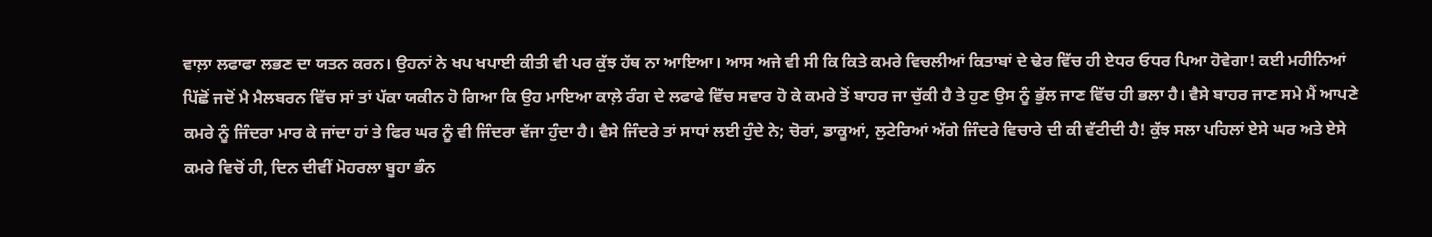ਵਾਲ਼ਾ ਲਫਾਫਾ ਲਭਣ ਦਾ ਯਤਨ ਕਰਨ। ਉਹਨਾਂ ਨੇ ਖਪ ਖਪਾਈ ਕੀਤੀ ਵੀ ਪਰ ਕੁੱਝ ਹੱਥ ਨਾ ਆਇਆ। ਆਸ ਅਜੇ ਵੀ ਸੀ ਕਿ ਕਿਤੇ ਕਮਰੇ ਵਿਚਲੀਆਂ ਕਿਤਾਬਾਂ ਦੇ ਢੇਰ ਵਿੱਚ ਹੀ ਏਧਰ ਓਧਰ ਪਿਆ ਹੋਵੇਗਾ! ਕਈ ਮਹੀਨਿਆਂ ਪਿੱਛੋਂ ਜਦੋਂ ਮੈ ਮੈਲਬਰਨ ਵਿੱਚ ਸਾਂ ਤਾਂ ਪੱਕਾ ਯਕੀਨ ਹੋ ਗਿਆ ਕਿ ਉਹ ਮਾਇਆ ਕਾਲ਼ੇ ਰੰਗ ਦੇ ਲਫਾਫੇ ਵਿੱਚ ਸਵਾਰ ਹੋ ਕੇ ਕਮਰੇ ਤੋਂ ਬਾਹਰ ਜਾ ਚੁੱਕੀ ਹੈ ਤੇ ਹੁਣ ਉਸ ਨੂੰ ਭੁੱਲ ਜਾਣ ਵਿੱਚ ਹੀ ਭਲਾ ਹੈ। ਵੈਸੇ ਬਾਹਰ ਜਾਣ ਸਮੇ ਮੈਂ ਆਪਣੇ ਕਮਰੇ ਨੂੰ ਜਿੰਦਰਾ ਮਾਰ ਕੇ ਜਾਂਦਾ ਹਾਂ ਤੇ ਫਿਰ ਘਰ ਨੂੰ ਵੀ ਜਿੰਦਰਾ ਵੱਜਾ ਹੁੰਦਾ ਹੈ। ਵੈਸੇ ਜਿੰਦਰੇ ਤਾਂ ਸਾਧਾਂ ਲਈ ਹੁੰਦੇ ਨੇ; ਚੋਰਾਂ, ਡਾਕੂਆਂ, ਲੁਟੇਰਿਆਂ ਅੱਗੇ ਜਿੰਦਰੇ ਵਿਚਾਰੇ ਦੀ ਕੀ ਵੱਟੀਦੀ ਹੈ! ਕੁੱਝ ਸਲਾ ਪਹਿਲਾਂ ਏਸੇ ਘਰ ਅਤੇ ਏਸੇ ਕਮਰੇ ਵਿਚੋਂ ਹੀ, ਦਿਨ ਦੀਵੀਂ ਮੋਹਰਲਾ ਬੂਹਾ ਭੰਨ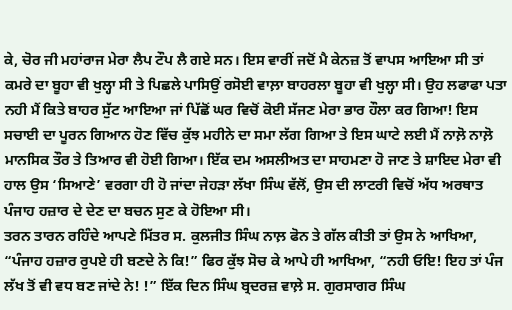ਕੇ, ਚੋਰ ਜੀ ਮਹਾਂਰਾਜ ਮੇਰਾ ਲੈਪ ਟੌਪ ਲੈ ਗਏ ਸਨ। ਇਸ ਵਾਰੀਂ ਜਦੋਂ ਮੈ ਕੇਨਜ਼ ਤੋਂ ਵਾਪਸ ਆਇਆ ਸੀ ਤਾਂ ਕਮਰੇ ਦਾ ਬੂਹਾ ਵੀ ਖੁਲ੍ਹਾ ਸੀ ਤੇ ਪਿਛਲੇ ਪਾਸਿਉਂ ਰਸੋਈ ਵਾਲ਼ਾ ਬਾਹਰਲਾ ਬੂਹਾ ਵੀ ਖੁਲ੍ਹਾ ਸੀ। ਉਹ ਲਫਾਫਾ ਪਤਾ ਨਹੀ ਮੈਂ ਕਿਤੇ ਬਾਹਰ ਸੁੱਟ ਆਇਆ ਜਾਂ ਪਿੱਛੋਂ ਘਰ ਵਿਚੋਂ ਕੋਈ ਸੱਜਣ ਮੇਰਾ ਭਾਰ ਹੌਲਾ ਕਰ ਗਿਆ! ਇਸ ਸਚਾਈ ਦਾ ਪੂਰਨ ਗਿਆਨ ਹੋਣ ਵਿੱਚ ਕੁੱਝ ਮਹੀਨੇ ਦਾ ਸਮਾ ਲੱਗ ਗਿਆ ਤੇ ਇਸ ਘਾਟੇ ਲਈ ਮੈਂ ਨਾਲ਼ੋ ਨਾਲ਼ੋ ਮਾਨਸਿਕ ਤੌਰ ਤੇ ਤਿਆਰ ਵੀ ਹੋਈ ਗਿਆ। ਇੱਕ ਦਮ ਅਸਲੀਅਤ ਦਾ ਸਾਹਮਣਾ ਹੋ ਜਾਣ ਤੇ ਸ਼ਾਇਦ ਮੇਰਾ ਵੀ ਹਾਲ ਉਸ ‘ਸਿਆਣੇ’ ਵਰਗਾ ਹੀ ਹੋ ਜਾਂਦਾ ਜੇਹੜਾ ਲੱਖਾ ਸਿੰਘ ਵੱਲੋਂ, ਉਸ ਦੀ ਲਾਟਰੀ ਵਿਚੋਂ ਅੱਧ ਅਰਥਾਤ ਪੰਜਾਹ ਹਜ਼ਾਰ ਦੇ ਦੇਣ ਦਾ ਬਚਨ ਸੁਣ ਕੇ ਹੋਇਆ ਸੀ।
ਤਰਨ ਤਾਰਨ ਰਹਿੰਦੇ ਆਪਣੇ ਮਿੱਤਰ ਸ. ਕੁਲਜੀਤ ਸਿੰਘ ਨਾਲ਼ ਫੋਨ ਤੇ ਗੱਲ ਕੀਤੀ ਤਾਂ ਉਸ ਨੇ ਆਖਿਆ, “ਪੰਜਾਹ ਹਜ਼ਾਰ ਰੁਪਏ ਹੀ ਬਣਦੇ ਨੇ ਕਿ!” ਫਿਰ ਕੁੱਝ ਸੋਚ ਕੇ ਆਪੇ ਹੀ ਆਖਿਆ, “ਨਹੀ ਓਇ! ਇਹ ਤਾਂ ਪੰਜ ਲੱਖ ਤੋਂ ਵੀ ਵਧ ਬਣ ਜਾਂਦੇ ਨੇ! !” ਇੱਕ ਦਿਨ ਸਿੰਘ ਬ੍ਰਦਰਜ਼ ਵਾਲ਼ੇ ਸ. ਗੁਰਸਾਗਰ ਸਿੰਘ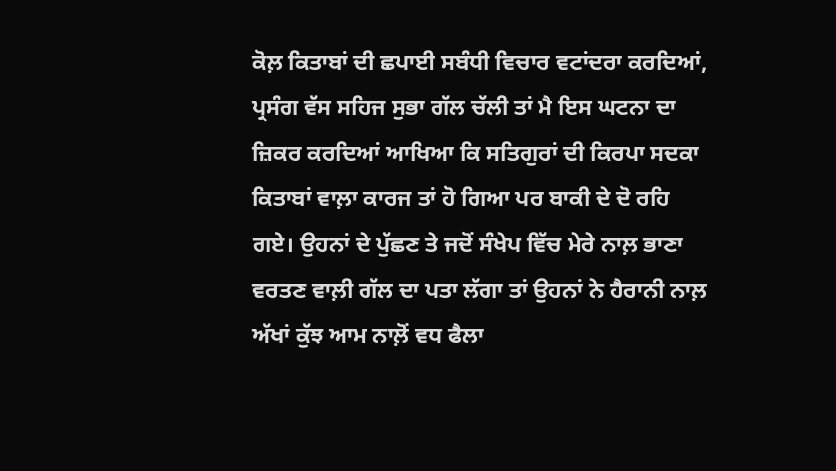ਕੋਲ਼ ਕਿਤਾਬਾਂ ਦੀ ਛਪਾਈ ਸਬੰਧੀ ਵਿਚਾਰ ਵਟਾਂਦਰਾ ਕਰਦਿਆਂ, ਪ੍ਰਸੰਗ ਵੱਸ ਸਹਿਜ ਸੁਭਾ ਗੱਲ ਚੱਲੀ ਤਾਂ ਮੈ ਇਸ ਘਟਨਾ ਦਾ ਜ਼ਿਕਰ ਕਰਦਿਆਂ ਆਖਿਆ ਕਿ ਸਤਿਗੁਰਾਂ ਦੀ ਕਿਰਪਾ ਸਦਕਾ ਕਿਤਾਬਾਂ ਵਾਲ਼ਾ ਕਾਰਜ ਤਾਂ ਹੋ ਗਿਆ ਪਰ ਬਾਕੀ ਦੇ ਦੋ ਰਹਿ ਗਏ। ਉਹਨਾਂ ਦੇ ਪੁੱਛਣ ਤੇ ਜਦੋਂ ਸੰਖੇਪ ਵਿੱਚ ਮੇਰੇ ਨਾਲ਼ ਭਾਣਾ ਵਰਤਣ ਵਾਲ਼ੀ ਗੱਲ ਦਾ ਪਤਾ ਲੱਗਾ ਤਾਂ ਉਹਨਾਂ ਨੇ ਹੈਰਾਨੀ ਨਾਲ਼ ਅੱਖਾਂ ਕੁੱਝ ਆਮ ਨਾਲ਼ੋਂ ਵਧ ਫੈਲਾ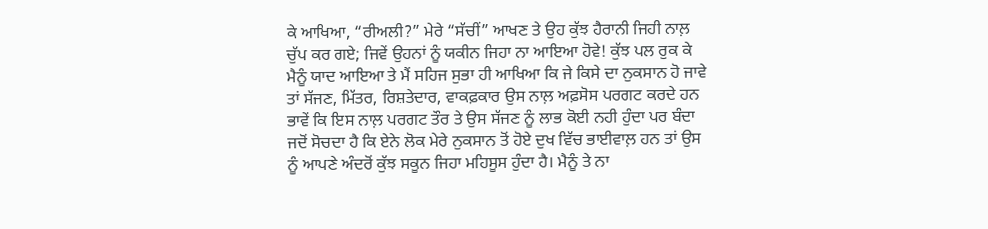ਕੇ ਆਖਿਆ, “ਰੀਅਲੀ?” ਮੇਰੇ “ਸੱਚੀਂ” ਆਖਣ ਤੇ ਉਹ ਕੁੱਝ ਹੈਰਾਨੀ ਜਿਹੀ ਨਾਲ਼ ਚੁੱਪ ਕਰ ਗਏ; ਜਿਵੇਂ ਉਹਨਾਂ ਨੂੰ ਯਕੀਨ ਜਿਹਾ ਨਾ ਆਇਆ ਹੋਵੇ! ਕੁੱਝ ਪਲ ਰੁਕ ਕੇ ਮੈਨੂੰ ਯਾਦ ਆਇਆ ਤੇ ਮੈਂ ਸਹਿਜ ਸੁਭਾ ਹੀ ਆਖਿਆ ਕਿ ਜੇ ਕਿਸੇ ਦਾ ਨੁਕਸਾਨ ਹੋ ਜਾਵੇ ਤਾਂ ਸੱਜਣ, ਮਿੱਤਰ, ਰਿਸ਼ਤੇਦਾਰ, ਵਾਕਫ਼ਕਾਰ ਉਸ ਨਾਲ਼ ਅਫ਼ਸੋਸ ਪਰਗਟ ਕਰਦੇ ਹਨ ਭਾਵੇਂ ਕਿ ਇਸ ਨਾਲ਼ ਪਰਗਟ ਤੌਰ ਤੇ ਉਸ ਸੱਜਣ ਨੂੰ ਲਾਭ ਕੋਈ ਨਹੀ ਹੁੰਦਾ ਪਰ ਬੰਦਾ ਜਦੋਂ ਸੋਚਦਾ ਹੈ ਕਿ ਏਨੇ ਲੋਕ ਮੇਰੇ ਨੁਕਸਾਨ ਤੋਂ ਹੋਏ ਦੁਖ ਵਿੱਚ ਭਾਈਵਾਲ਼ ਹਨ ਤਾਂ ਉਸ ਨੂੰ ਆਪਣੇ ਅੰਦਰੋਂ ਕੁੱਝ ਸਕੂਨ ਜਿਹਾ ਮਹਿਸੂਸ ਹੁੰਦਾ ਹੈ। ਮੈਨੂੰ ਤੇ ਨਾ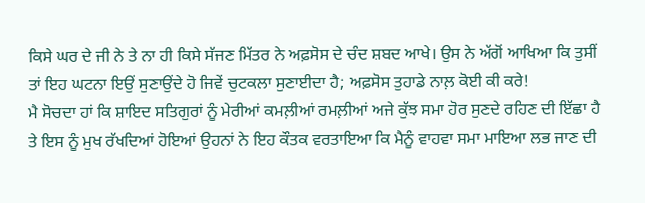ਕਿਸੇ ਘਰ ਦੇ ਜੀ ਨੇ ਤੇ ਨਾ ਹੀ ਕਿਸੇ ਸੱਜਣ ਮਿੱਤਰ ਨੇ ਅਫ਼ਸੋਸ ਦੇ ਚੰਦ ਸ਼ਬਦ ਆਖੇ। ਉਸ ਨੇ ਅੱਗੋਂ ਆਖਿਆ ਕਿ ਤੁਸੀਂ ਤਾਂ ਇਹ ਘਟਨਾ ਇਉਂ ਸੁਣਾਉਂਦੇ ਹੋ ਜਿਵੇਂ ਚੁਟਕਲਾ ਸੁਣਾਈਦਾ ਹੈ; ਅਫ਼ਸੋਸ ਤੁਹਾਡੇ ਨਾਲ਼ ਕੋਈ ਕੀ ਕਰੇ!
ਮੈ ਸੋਚਦਾ ਹਾਂ ਕਿ ਸ਼ਾਇਦ ਸਤਿਗੁਰਾਂ ਨੂੰ ਮੇਰੀਆਂ ਕਮਲ਼ੀਆਂ ਰਮਲ਼ੀਆਂ ਅਜੇ ਕੁੱਝ ਸਮਾ ਹੋਰ ਸੁਣਦੇ ਰਹਿਣ ਦੀ ਇੱਛਾ ਹੈ ਤੇ ਇਸ ਨੂੰ ਮੁਖ ਰੱਖਦਿਆਂ ਹੋਇਆਂ ਉਹਨਾਂ ਨੇ ਇਹ ਕੌਤਕ ਵਰਤਾਇਆ ਕਿ ਮੈਨੂੰ ਵਾਹਵਾ ਸਮਾ ਮਾਇਆ ਲਭ ਜਾਣ ਦੀ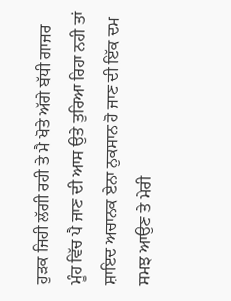ਹੁੜਕ ਜਿਹੀ ਲੱਗੀ ਰਹੀ ਤੇ ਮੈ ਖੋਤੇ ਅੱਗੇ ਬੱਧੀ ਗਾਜਰ ਮੂੰਹ ਵਿੱਚ ਪੈ ਜਾਣ ਦੀ ਆਸ ਉਤੇ ਤੁਰਿਆ ਰਿਹਾ ਨਹੀ ਤਾਂ ਸ਼ਾਇਦ ਅਚਾਨਕ ਏਨਾ ਨੁਕਸਾਨ ਹੋ ਜਾਣ ਦੀ ਇੱਕ ਦਮ ਸਮਝ ਆਉਣ ਤੇ ਮੇਰੀ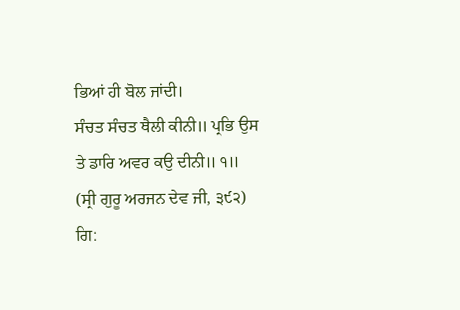ਭਿਆਂ ਹੀ ਬੋਲ ਜਾਂਦੀ।
ਸੰਚਤ ਸੰਚਤ ਥੈਲੀ ਕੀਨੀ॥ ਪ੍ਰਭਿ ਉਸ ਤੇ ਡਾਰਿ ਅਵਰ ਕਉ ਦੀਨੀ॥ ੧॥ (ਸ੍ਰੀ ਗੁਰੂ ਅਰਜਨ ਦੇਵ ਜੀ, ੩੯੨)
ਗਿ: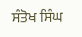ਸੰਤੋਖ ਸਿੰਘ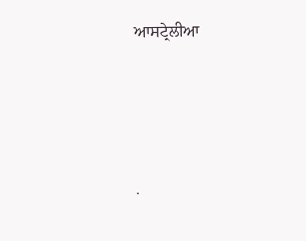ਆਸਟ੍ਰੇਲੀਆ




.